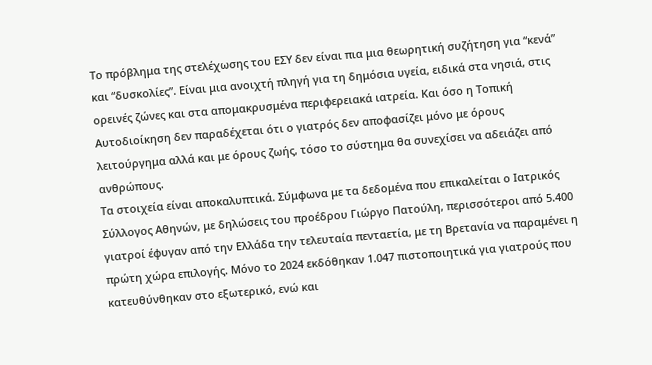Το πρόβλημα της στελέχωσης του ΕΣΥ δεν είναι πια μια θεωρητική συζήτηση για “κενά” και “δυσκολίες”. Είναι μια ανοιχτή πληγή για τη δημόσια υγεία, ειδικά στα νησιά, στις ορεινές ζώνες και στα απομακρυσμένα περιφερειακά ιατρεία. Και όσο η Τοπική Αυτοδιοίκηση δεν παραδέχεται ότι ο γιατρός δεν αποφασίζει μόνο με όρους λειτούργημα αλλά και με όρους ζωής, τόσο το σύστημα θα συνεχίσει να αδειάζει από ανθρώπους.
Τα στοιχεία είναι αποκαλυπτικά. Σύμφωνα με τα δεδομένα που επικαλείται ο Ιατρικός Σύλλογος Αθηνών, με δηλώσεις του προέδρου Γιώργο Πατούλη, περισσότεροι από 5.400 γιατροί έφυγαν από την Ελλάδα την τελευταία πενταετία, με τη Βρετανία να παραμένει η πρώτη χώρα επιλογής. Μόνο το 2024 εκδόθηκαν 1.047 πιστοποιητικά για γιατρούς που κατευθύνθηκαν στο εξωτερικό, ενώ και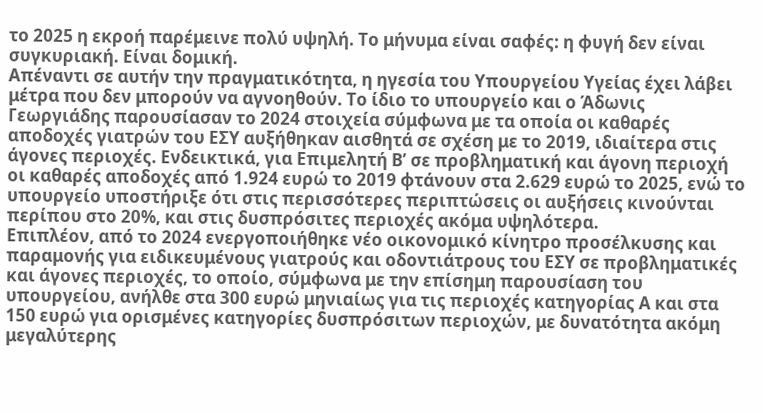το 2025 η εκροή παρέμεινε πολύ υψηλή. Το μήνυμα είναι σαφές: η φυγή δεν είναι συγκυριακή. Είναι δομική.
Απέναντι σε αυτήν την πραγματικότητα, η ηγεσία του Υπουργείου Υγείας έχει λάβει μέτρα που δεν μπορούν να αγνοηθούν. Το ίδιο το υπουργείο και ο Άδωνις Γεωργιάδης παρουσίασαν το 2024 στοιχεία σύμφωνα με τα οποία οι καθαρές αποδοχές γιατρών του ΕΣΥ αυξήθηκαν αισθητά σε σχέση με το 2019, ιδιαίτερα στις άγονες περιοχές. Ενδεικτικά, για Επιμελητή Β’ σε προβληματική και άγονη περιοχή οι καθαρές αποδοχές από 1.924 ευρώ το 2019 φτάνουν στα 2.629 ευρώ το 2025, ενώ το υπουργείο υποστήριξε ότι στις περισσότερες περιπτώσεις οι αυξήσεις κινούνται περίπου στο 20%, και στις δυσπρόσιτες περιοχές ακόμα υψηλότερα.
Επιπλέον, από το 2024 ενεργοποιήθηκε νέο οικονομικό κίνητρο προσέλκυσης και παραμονής για ειδικευμένους γιατρούς και οδοντιάτρους του ΕΣΥ σε προβληματικές και άγονες περιοχές, το οποίο, σύμφωνα με την επίσημη παρουσίαση του υπουργείου, ανήλθε στα 300 ευρώ μηνιαίως για τις περιοχές κατηγορίας Α και στα 150 ευρώ για ορισμένες κατηγορίες δυσπρόσιτων περιοχών, με δυνατότητα ακόμη μεγαλύτερης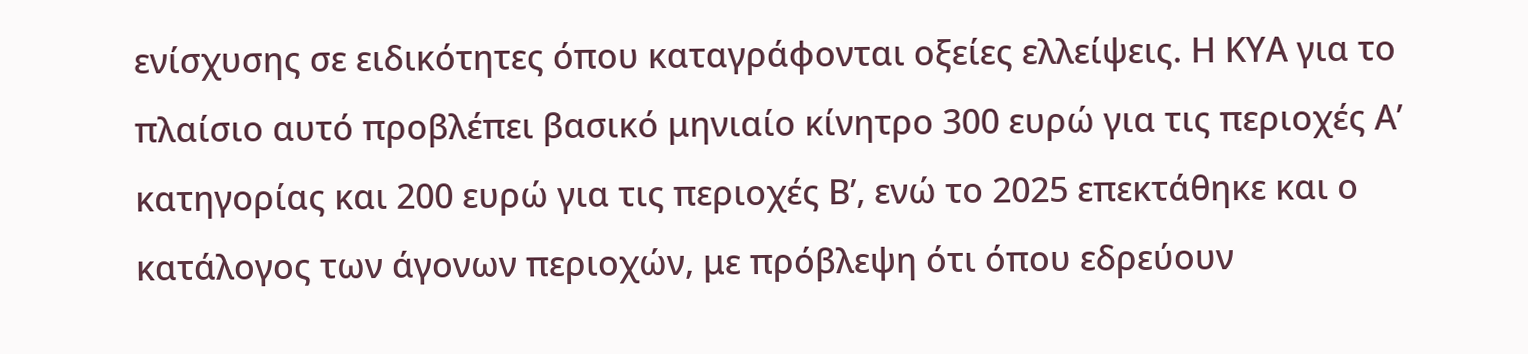ενίσχυσης σε ειδικότητες όπου καταγράφονται οξείες ελλείψεις. Η ΚΥΑ για το πλαίσιο αυτό προβλέπει βασικό μηνιαίο κίνητρο 300 ευρώ για τις περιοχές Α’ κατηγορίας και 200 ευρώ για τις περιοχές Β’, ενώ το 2025 επεκτάθηκε και ο κατάλογος των άγονων περιοχών, με πρόβλεψη ότι όπου εδρεύουν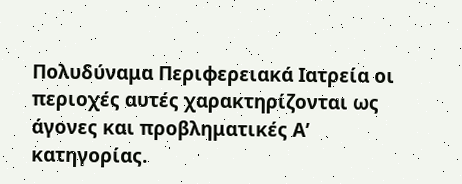Πολυδύναμα Περιφερειακά Ιατρεία οι περιοχές αυτές χαρακτηρίζονται ως άγονες και προβληματικές Α’ κατηγορίας.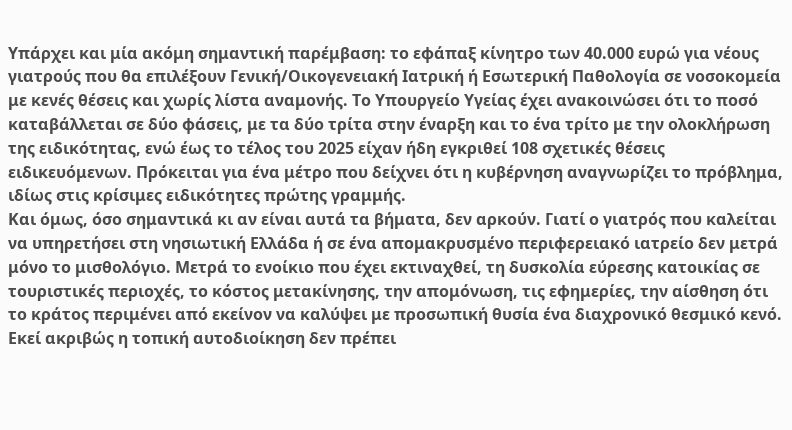Υπάρχει και μία ακόμη σημαντική παρέμβαση: το εφάπαξ κίνητρο των 40.000 ευρώ για νέους γιατρούς που θα επιλέξουν Γενική/Οικογενειακή Ιατρική ή Εσωτερική Παθολογία σε νοσοκομεία με κενές θέσεις και χωρίς λίστα αναμονής. Το Υπουργείο Υγείας έχει ανακοινώσει ότι το ποσό καταβάλλεται σε δύο φάσεις, με τα δύο τρίτα στην έναρξη και το ένα τρίτο με την ολοκλήρωση της ειδικότητας, ενώ έως το τέλος του 2025 είχαν ήδη εγκριθεί 108 σχετικές θέσεις ειδικευόμενων. Πρόκειται για ένα μέτρο που δείχνει ότι η κυβέρνηση αναγνωρίζει το πρόβλημα, ιδίως στις κρίσιμες ειδικότητες πρώτης γραμμής.
Και όμως, όσο σημαντικά κι αν είναι αυτά τα βήματα, δεν αρκούν. Γιατί ο γιατρός που καλείται να υπηρετήσει στη νησιωτική Ελλάδα ή σε ένα απομακρυσμένο περιφερειακό ιατρείο δεν μετρά μόνο το μισθολόγιο. Μετρά το ενοίκιο που έχει εκτιναχθεί, τη δυσκολία εύρεσης κατοικίας σε τουριστικές περιοχές, το κόστος μετακίνησης, την απομόνωση, τις εφημερίες, την αίσθηση ότι το κράτος περιμένει από εκείνον να καλύψει με προσωπική θυσία ένα διαχρονικό θεσμικό κενό. Εκεί ακριβώς η τοπική αυτοδιοίκηση δεν πρέπει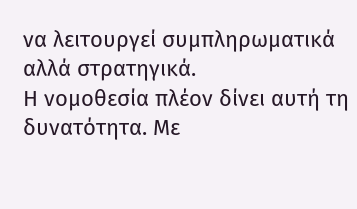να λειτουργεί συμπληρωματικά αλλά στρατηγικά.
Η νομοθεσία πλέον δίνει αυτή τη δυνατότητα. Με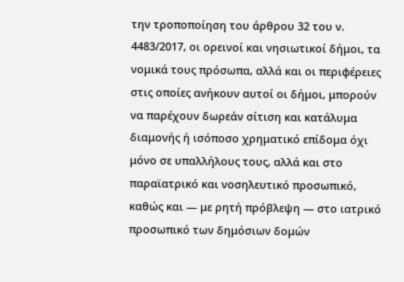την τροποποίηση του άρθρου 32 του ν. 4483/2017, οι ορεινοί και νησιωτικοί δήμοι, τα νομικά τους πρόσωπα, αλλά και οι περιφέρειες στις οποίες ανήκουν αυτοί οι δήμοι, μπορούν να παρέχουν δωρεάν σίτιση και κατάλυμα διαμονής ή ισόποσο χρηματικό επίδομα όχι μόνο σε υπαλλήλους τους, αλλά και στο παραϊατρικό και νοσηλευτικό προσωπικό, καθώς και — με ρητή πρόβλεψη — στο ιατρικό προσωπικό των δημόσιων δομών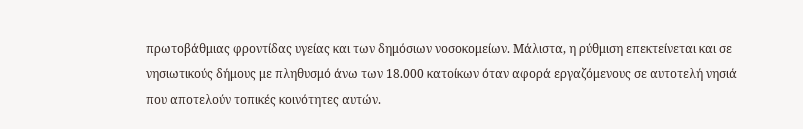πρωτοβάθμιας φροντίδας υγείας και των δημόσιων νοσοκομείων. Μάλιστα, η ρύθμιση επεκτείνεται και σε νησιωτικούς δήμους με πληθυσμό άνω των 18.000 κατοίκων όταν αφορά εργαζόμενους σε αυτοτελή νησιά που αποτελούν τοπικές κοινότητες αυτών.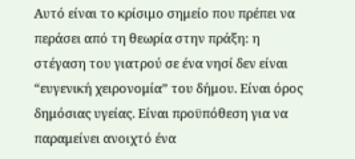Αυτό είναι το κρίσιμο σημείο που πρέπει να περάσει από τη θεωρία στην πράξη: η στέγαση του γιατρού σε ένα νησί δεν είναι “ευγενική χειρονομία” του δήμου. Είναι όρος δημόσιας υγείας. Είναι προϋπόθεση για να παραμείνει ανοιχτό ένα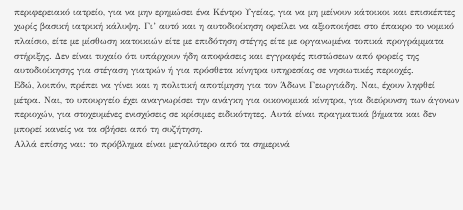περιφερειακό ιατρείο, για να μην ερημώσει ένα Κέντρο Υγείας, για να μη μείνουν κάτοικοι και επισκέπτες χωρίς βασική ιατρική κάλυψη. Γι’ αυτό και η αυτοδιοίκηση οφείλει να αξιοποιήσει στο έπακρο το νομικό πλαίσιο, είτε με μίσθωση κατοικιών είτε με επιδότηση στέγης είτε με οργανωμένα τοπικά προγράμματα στήριξης. Δεν είναι τυχαίο ότι υπάρχουν ήδη αποφάσεις και εγγραφές πιστώσεων από φορείς της αυτοδιοίκησης για στέγαση γιατρών ή για πρόσθετα κίνητρα υπηρεσίας σε νησιωτικές περιοχές.
Εδώ, λοιπόν, πρέπει να γίνει και η πολιτική αποτίμηση για τον Άδωνι Γεωργιάδη. Ναι, έχουν ληφθεί μέτρα. Ναι, το υπουργείο έχει αναγνωρίσει την ανάγκη για οικονομικά κίνητρα, για διεύρυνση των άγονων περιοχών, για στοχευμένες ενισχύσεις σε κρίσιμες ειδικότητες. Αυτά είναι πραγματικά βήματα και δεν μπορεί κανείς να τα σβήσει από τη συζήτηση.
Αλλά επίσης ναι: το πρόβλημα είναι μεγαλύτερο από τα σημερινά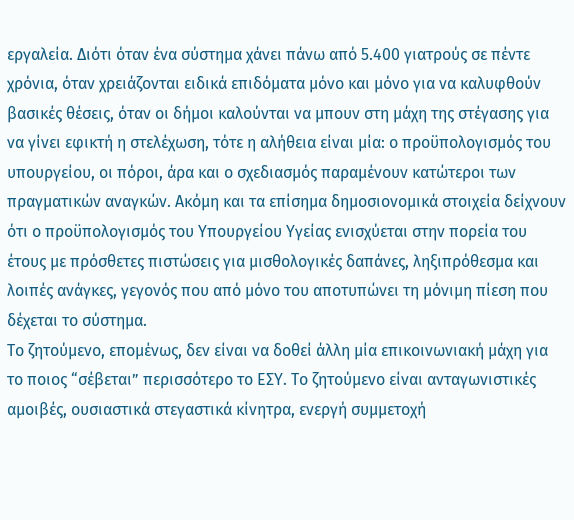εργαλεία. Διότι όταν ένα σύστημα χάνει πάνω από 5.400 γιατρούς σε πέντε χρόνια, όταν χρειάζονται ειδικά επιδόματα μόνο και μόνο για να καλυφθούν βασικές θέσεις, όταν οι δήμοι καλούνται να μπουν στη μάχη της στέγασης για να γίνει εφικτή η στελέχωση, τότε η αλήθεια είναι μία: ο προϋπολογισμός του υπουργείου, οι πόροι, άρα και ο σχεδιασμός παραμένουν κατώτεροι των πραγματικών αναγκών. Ακόμη και τα επίσημα δημοσιονομικά στοιχεία δείχνουν ότι ο προϋπολογισμός του Υπουργείου Υγείας ενισχύεται στην πορεία του έτους με πρόσθετες πιστώσεις για μισθολογικές δαπάνες, ληξιπρόθεσμα και λοιπές ανάγκες, γεγονός που από μόνο του αποτυπώνει τη μόνιμη πίεση που δέχεται το σύστημα.
Το ζητούμενο, επομένως, δεν είναι να δοθεί άλλη μία επικοινωνιακή μάχη για το ποιος “σέβεται” περισσότερο το ΕΣΥ. Το ζητούμενο είναι ανταγωνιστικές αμοιβές, ουσιαστικά στεγαστικά κίνητρα, ενεργή συμμετοχή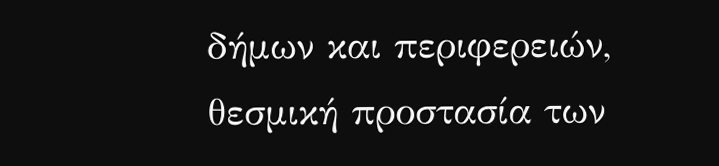δήμων και περιφερειών, θεσμική προστασία των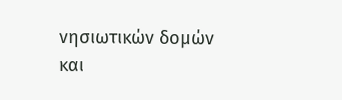νησιωτικών δομών και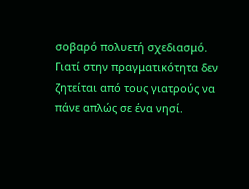σοβαρό πολυετή σχεδιασμό. Γιατί στην πραγματικότητα δεν ζητείται από τους γιατρούς να πάνε απλώς σε ένα νησί.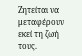Ζητείται να μεταφέρουν εκεί τη ζωή τους.